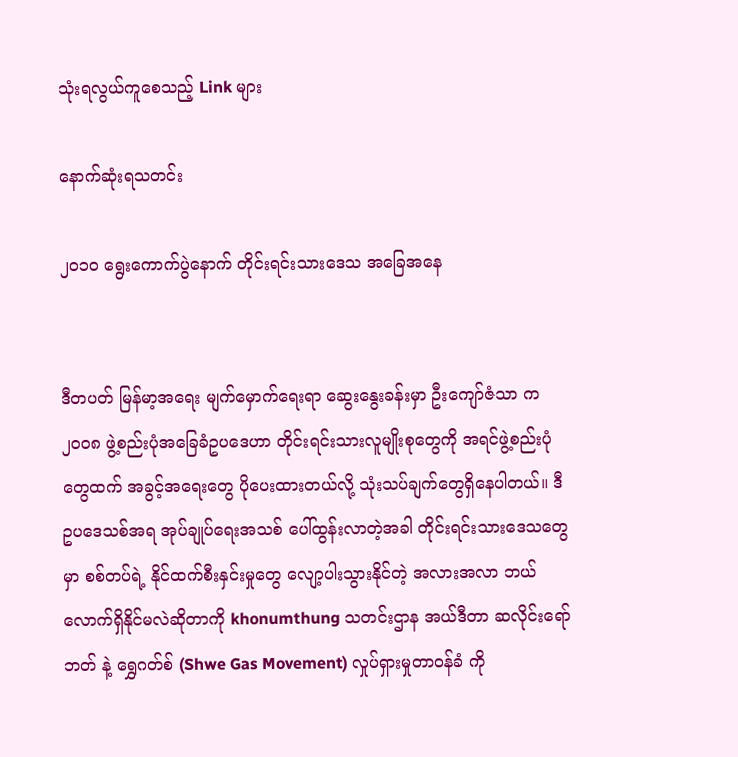သုံးရလွယ်ကူစေသည့် Link များ

နောက်ဆုံးရသတင်း

၂၀၁၀ ရွေးကောက်ပွဲနောက် တိုင်းရင်းသားဒေသ အခြေအနေ


ဒီတပတ် မြန်မာ့အရေး မျက်မှောက်ရေးရာ ဆွေးနွေးခန်းမှာ ဦးကျော်ဇံသာ က ၂၀၀၈ ဖွဲ့စည်းပုံအခြေခံဥပဒေဟာ တိုင်းရင်းသားလူမျိုးစုတွေကို အရင်ဖွဲ့စည်းပုံတွေထက် အခွင့်အရေးတွေ ပိုပေးထားတယ်လို့ သုံးသပ်ချက်တွေရှိနေပါတယ်။ ဒီ ဥပဒေသစ်အရ အုပ်ချုပ်ရေးအသစ် ပေါ်ထွန်းလာတဲ့အခါ တိုင်းရင်းသားဒေသတွေမှာ စစ်တပ်ရဲ့ နိုင်ထက်စီးနှင်းမှုတွေ လျော့ပါးသွားနိုင်တဲ့ အလားအလာ ဘယ်လောက်ရှိနိုင်မလဲဆိုတာကို khonumthung သတင်းဌာန အယ်ဒီတာ ဆလိုင်းရော်ဘတ် နဲ့ ရွှေဂတ်စ် (Shwe Gas Movement) လှုပ်ရှားမှုတာဝန်ခံ ကို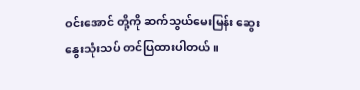ဝင်းအောင် တို့ကို ဆက်သွယ်မေးမြန်း ဆွေးနွေးသုံးသပ် တင်ပြထားပါတယ်။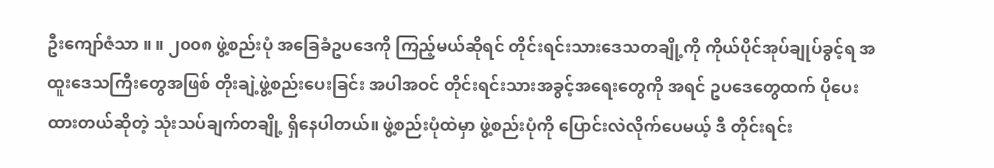ဦးကျော်ဇံသာ ။ ။ ၂၀၀၈ ဖွဲ့စည်းပုံ အခြေခံဥပဒေကို ကြည့်မယ်ဆိုရင် တိုင်းရင်းသားဒေသတချို့ကို ကိုယ်ပိုင်အုပ်ချုပ်ခွင့်ရ အထူးဒေသကြီးတွေအဖြစ် တိုးချဲ့ဖွဲ့စည်းပေးခြင်း အပါအဝင် တိုင်းရင်းသားအခွင့်အရေးတွေကို အရင် ဥပဒေတွေထက် ပိုပေးထားတယ်ဆိုတဲ့ သုံးသပ်ချက်တချို့ ရှိနေပါတယ်။ ဖွဲ့စည်းပုံထဲမှာ ဖွဲ့စည်းပုံကို ပြောင်းလဲလိုက်ပေမယ့် ဒီ တိုင်းရင်း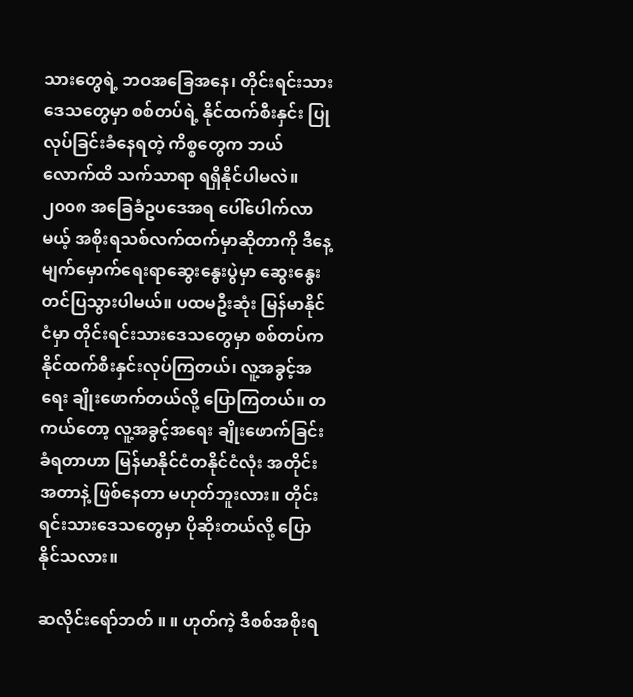သားတွေရဲ့ ဘဝအခြေအနေ၊ တိုင်းရင်းသားဒေသတွေမှာ စစ်တပ်ရဲ့ နိုင်ထက်စီးနှင်း ပြုလုပ်ခြင်းခံနေရတဲ့ ကိစ္စတွေက ဘယ်လောက်ထိ သက်သာရာ ရရှိနိုင်ပါမလဲ။ ၂၀၀၈ အခြေခံဥပဒေအရ ပေါ်ပေါက်လာမယ့် အစိုးရသစ်လက်ထက်မှာဆိုတာကို ဒီနေ့ မျက်မှောက်ရေးရာဆွေးနွေးပွဲမှာ ဆွေးနွေးတင်ပြသွားပါမယ်။ ပထမဦးဆုံး မြန်မာနိုင်ငံမှာ တိုင်းရင်းသားဒေသတွေမှာ စစ်တပ်က နိုင်ထက်စီးနှင်းလုပ်ကြတယ်၊ လူ့အခွင့်အရေး ချိုးဖောက်တယ်လို့ ပြောကြတယ်။ တကယ်တော့ လူ့အခွင့်အရေး ချိုးဖောက်ခြင်းခံရတာဟာ မြန်မာနိုင်ငံတနိုင်ငံလုံး အတိုင်းအတာနဲ့ ဖြစ်နေတာ မဟုတ်ဘူးလား။ တိုင်းရင်းသားဒေသတွေမှာ ပိုဆိုးတယ်လို့ ပြောနိုင်သလား။

ဆလိုင်းရော်ဘတ် ။ ။ ဟုတ်ကဲ့ ဒီစစ်အစိုးရ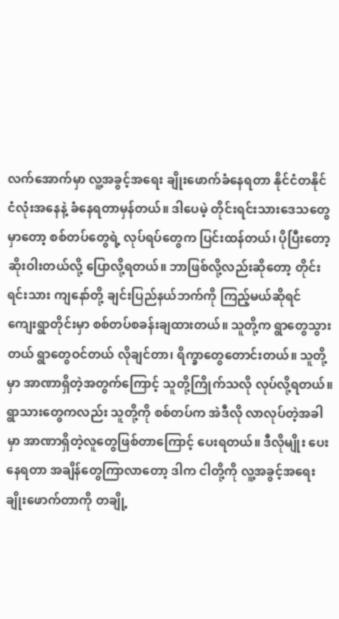လက်အောက်မှာ လူ့အခွင့်အရေး ချိုးဖောက်ခံနေရတာ နိုင်ငံတနိုင်ငံလုံးအနေနဲ့ ခံနေရတာမှန်တယ်။ ဒါပေမဲ့ တိုင်းရင်းသားဒေသတွေမှာတော့ စစ်တပ်တွေရဲ့ လုပ်ရပ်တွေက ပြင်းထန်တယ်၊ ပိုပြီးတော့ ဆိုးဝါးတယ်လို့ ပြောလို့ရတယ်။ ဘာဖြစ်လို့လည်းဆိုတော့ တိုင်းရင်းသား ကျနော်တို့ ချင်းပြည်နယ်ဘက်ကို ကြည့်မယ်ဆိုရင် ကျေးရွာတိုင်းမှာ စစ်တပ်စခန်းချထားတယ်။ သူတို့က ရွာတွေသွားတယ် ရွာတွေဝင်တယ် လိုချင်တာ၊ ရိက္ခာတွေတောင်းတယ်။ သူတို့မှာ အာဏာရှိတဲ့အတွက်ကြောင့် သူတို့ကြိုက်သလို လုပ်လို့ရတယ်။ ရွာသားတွေကလည်း သူတို့ကို စစ်တပ်က အဲဒီလို လာလုပ်တဲ့အခါမှာ အာဏာရှိတဲ့လူတွေဖြစ်တာကြောင့် ပေးရတယ်။ ဒီလိုမျိုး ပေးနေရတာ အချိန်တွေကြာလာတော့ ဒါက ငါတို့ကို လူ့အခွင့်အရေးချိုးဖောက်တာကို တချို့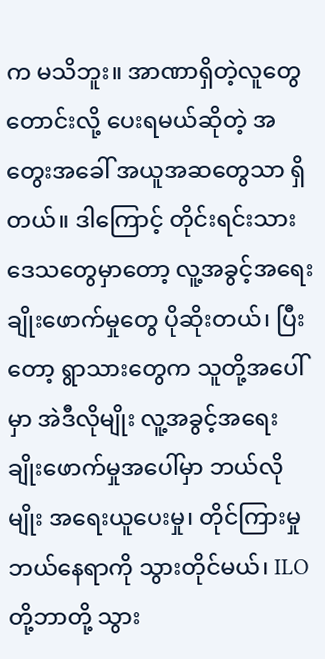က မသိဘူး။ အာဏာရှိတဲ့လူတွေ တောင်းလို့ ပေးရမယ်ဆိုတဲ့ အတွေးအခေါ် အယူအဆတွေသာ ရှိတယ်။ ဒါကြောင့် တိုင်းရင်းသားဒေသတွေမှာတော့ လူ့အခွင့်အရေး ချိုးဖောက်မှုတွေ ပိုဆိုးတယ်၊ ပြီးတော့ ရွာသားတွေက သူတို့အပေါ်မှာ အဲဒီလိုမျိုး လူ့အခွင့်အရေး ချိုးဖောက်မှုအပေါ်မှာ ဘယ်လိုမျိုး အရေးယူပေးမှု၊ တိုင်ကြားမှု ဘယ်နေရာကို သွားတိုင်မယ်၊ ILO တို့ဘာတို့ သွား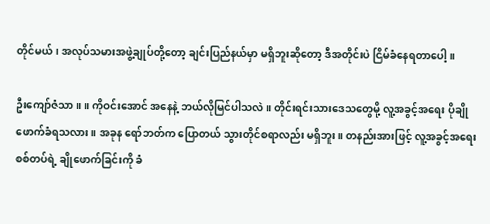တိုင်မယ်၊ အလုပ်သမားအဖွဲ့ချုပ်တို့တော့ ချင်းပြည်နယ်မှာ မရှိဘူးဆိုတော့ ဒီအတိုင်းပဲ ငြိမ်ခံနေရတာပေါ့။

ဦးကျော်ဇံသာ ။ ။ ကိုဝင်းအောင် အနေနဲ့ ဘယ်လိုမြင်ပါသလဲ။ တိုင်းရင်းသားဒေသတွေမို့ လူ့အခွင့်အရေး ပိုချိုဖောက်ခံရသလား။ အခုန ရော်ဘတ်က ပြောတယ် သွားတိုင်စရာလည်း မရှိဘူး။ တနည်းအားဖြင့် လူ့အခွင့်အရေး စစ်တပ်ရဲ့ ချိုဖောက်ခြင်းကို ခံ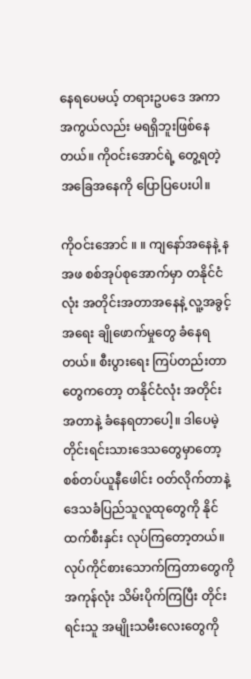နေရပေမယ့် တရားဥပဒေ အကာအကွယ်လည်း မရရှိဘူးဖြစ်နေတယ်။ ကိုဝင်းအောင်ရဲ့ တွေ့ရတဲ့ အခြေအနေကို ပြောပြပေးပါ။

ကိုဝင်းအောင် ။ ။ ကျနော်အနေနဲ့ နအဖ စစ်အုပ်စုအောက်မှာ တနိုင်ငံလုံး အတိုင်းအတာအနေနဲ့ လူ့အခွင့်အရေး ချိုဖောက်မှုတွေ ခံနေရတယ်။ စီးပွားရေး ကြပ်တည်းတာတွေကတော့ တနိုင်ငံလုံး အတိုင်းအတာနဲ့ ခံနေရတာပေါ့။ ဒါပေမဲ့ တိုင်းရင်းသားဒေသတွေမှာတော့ စစ်တပ်ယူနီဖေါင်း ဝတ်လိုက်တာနဲ့ ဒေသခံပြည်သူလူထုတွေကို နိုင်ထက်စီးနှင်း လုပ်ကြတော့တယ်။ လုပ်ကိုင်စားသောက်ကြတာတွေကို အကုန်လုံး သိမ်းပိုက်ကြပြီး တိုင်းရင်းသူ အမျိုးသမီးလေးတွေကို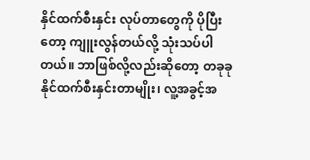နှိင်ထက်စီးနှင်း လုပ်တာတွေကို ပိုပြီးတော့ ကျူးလွန်တယ်လို့ သုံးသပ်ပါတယ်။ ဘာဖြစ်လို့လည်းဆိုတော့ တခုခု နိုင်ထက်စီးနှင်းတာမျိုး၊ လူ့အခွင့်အ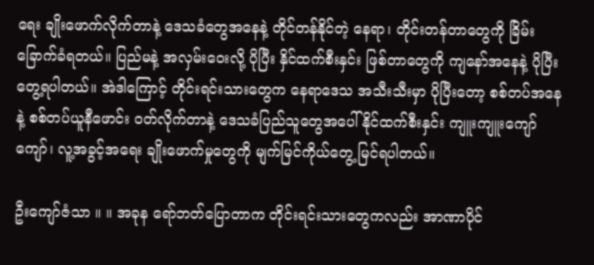ရေး ချိုးဖောက်လိုက်တာနဲ့ ဒေသခံတွေအနေနဲ့ တိုင်တန်နိုင်တဲ့ နေရာ၊ တိုင်းတန်တာတွေကို ခြိမ်းခြောက်ခံရတယ်။ ပြည်မနဲ့ အလှမ်းဝေးလို့ ပိုပြီး နှိင်ထက်စီးနှင်း ဖြစ်တာတွေကို ကျနော်အနေနဲ့ ပိုပြီးတွေ့ရပါတယ်။ အဲဒါကြောင့် တိုင်းရင်းသားတွေက နေရာဒေသ အသီးသီးမှာ ပိုပြီးတော့ စစ်တပ်အနေနဲ့ စစ်တပ်ယူနီဖောင်း ဝတ်လိုက်တာနဲ့ ဒေသခံပြည်သူတွေအပေါ် နိုင်ထက်စီးနှင်း ကျူးကျူးကျော်ကျော်၊ လူ့အခွင့်အရေး ချိုးဖောက်မှုတွေကို မျက်မြင်ကိုယ်တွေ့ မြင်ရပါတယ်။

ဦးကျော်ဇံသာ ။ ။ အခုန ရော်ဘတ်ပြောတာက တိုင်းရင်းသားတွေကလည်း အာဏာပိုင်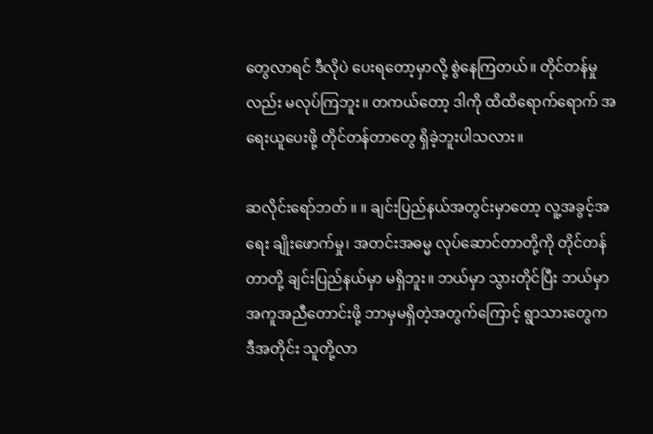တွေလာရင် ဒီလိုပဲ ပေးရတော့မှာလို့ စွဲနေကြတယ်။ တိုင်တန်မှုလည်း မလုပ်ကြဘူး။ တကယ်တော့ ဒါကို ထိထိရောက်ရောက် အရေးယူပေးဖို့ တိုင်တန်တာတွေ ရှိခဲ့ဘူးပါသလား။

ဆလိုင်းရော်ဘတ် ။ ။ ချင်းပြည်နယ်အတွင်းမှာတော့ လူ့အခွင့်အရေး ချိုးဖောက်မှု၊ အတင်းအဓမ္မ လုပ်ဆောင်တာတို့ကို တိုင်တန်တာတို့ ချင်းပြည်နယ်မှာ မရှိဘူး။ ဘယ်မှာ သွားတိုင်ပြီး ဘယ်မှာ အကူအညီတောင်းဖို့ ဘာမှမရှိတဲ့အတွက်ကြောင့် ရွာသားတွေက ဒီအတိုင်း သူတို့လာ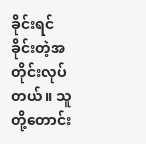ခိုင်းရင် ခိုင်းတဲ့အတိုင်းလုပ်တယ်။ သူတို့တောင်း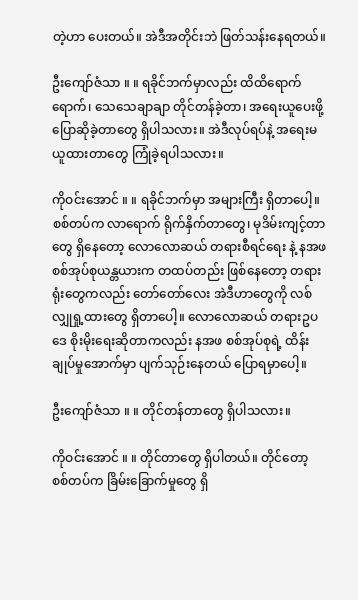တဲ့ဟာ ပေးတယ်။ အဲဒီအတိုင်းဘဲ ဖြတ်သန်းနေရတယ်။

ဦးကျော်ဇံသာ ။ ။ ရခိုင်ဘက်မှာလည်း ထိထိရောက်ရောက်၊ သေသေချာချာ တိုင်တန်ခဲ့တာ၊ အရေးယူပေးဖို့ ပြောဆိုခဲ့တာတွေ ရှိပါသလား။ အဲဒီလုပ်ရပ်နဲ့ အရေးမယူထားတာတွေ ကြုံခဲ့ရပါသလား။

ကိုဝင်းအောင် ။ ။ ရခိုင်ဘက်မှာ အများကြီး ရှိတာပေါ့။ စစ်တပ်က လာရောက် ရိုက်နှိက်တာတွေ၊ မုဒိမ်းကျင့်တာတွေ ရှိနေတော့ လောလောဆယ် တရားစီရင်ရေး နဲ့ နအဖစစ်အုပ်စုယန္တယားက တထပ်တည်း ဖြစ်နေတော့ တရားရုံးတွေကလည်း တော်တော်လေး အဲဒီဟာတွေကို လစ်လျှုရှု့ထားတွေ ရှိတာပေါ့။ လောလောဆယ် တရားဥပဒေ စိုးမိုးရေးဆိုတာကလည်း နအဖ စစ်အုပ်စုရဲ့ ထိန်းချုပ်မှုအောက်မှာ ပျက်သုဉ်းနေတယ် ပြောရမှာပေါ့။

ဦးကျော်ဇံသာ ။ ။ တိုင်တန်တာတွေ ရှိပါသလား။

ကိုဝင်းအောင် ။ ။ တိုင်တာတွေ ရှိပါတယ်။ တိုင်တော့ စစ်တပ်က ခြိမ်းခြောက်မှုတွေ ရှိ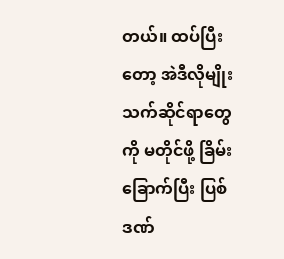တယ်။ ထပ်ပြီးတော့ အဲဒီလိုမျိုး သက်ဆိုင်ရာတွေကို မတိုင်ဖို့ ခြိမ်းခြောက်ပြီး ပြစ်ဒဏ်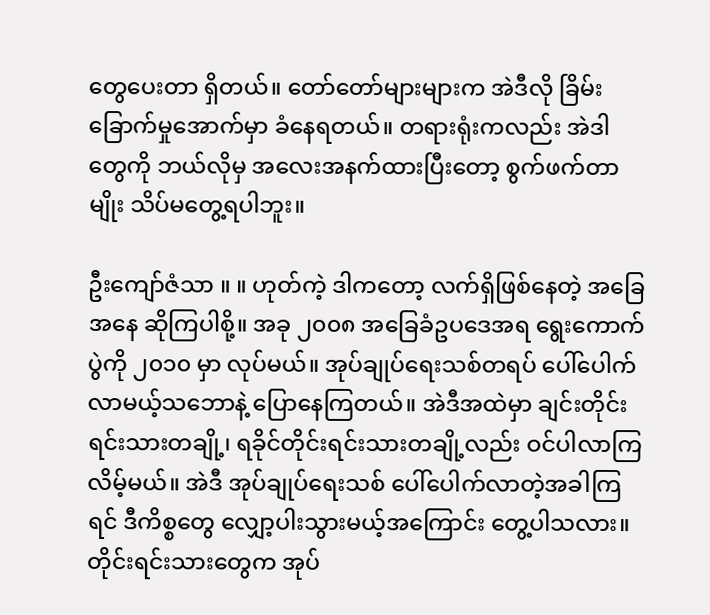တွေပေးတာ ရှိတယ်။ တော်တော်များများက အဲဒီလို ခြိမ်းခြောက်မှုအောက်မှာ ခံနေရတယ်။ တရားရုံးကလည်း အဲဒါတွေကို ဘယ်လိုမှ အလေးအနက်ထားပြီးတော့ စွက်ဖက်တာမျိုး သိပ်မတွေ့ရပါဘူး။

ဦးကျော်ဇံသာ ။ ။ ဟုတ်ကဲ့ ဒါကတော့ လက်ရှိဖြစ်နေတဲ့ အခြေအနေ ဆိုကြပါစို့။ အခု ၂၀၀၈ အခြေခံဥပဒေအရ ရွေးကောက်ပွဲကို ၂၀၁၀ မှာ လုပ်မယ်။ အုပ်ချုပ်ရေးသစ်တရပ် ပေါ်ပေါက်လာမယ့်သဘောနဲ့ ပြောနေကြတယ်။ အဲဒီအထဲမှာ ချင်းတိုင်းရင်းသားတချို့၊ ရခိုင်တိုင်းရင်းသားတချို့လည်း ဝင်ပါလာကြလိမ့်မယ်။ အဲဒီ အုပ်ချုပ်ရေးသစ် ပေါ်ပေါက်လာတဲ့အခါကြရင် ဒီကိစ္စတွေ လျှော့ပါးသွားမယ့်အကြောင်း တွေ့ပါသလား။ တိုင်းရင်းသားတွေက အုပ်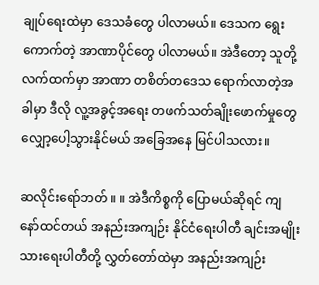ချုပ်ရေးထဲမှာ ဒေသခံတွေ ပါလာမယ်။ ဒေသက ရွေးကောက်တဲ့ အာဏာပိုင်တွေ ပါလာမယ်။ အဲဒီတော့ သူတို့လက်ထက်မှာ အာဏာ တစိတ်တဒေသ ရောက်လာတဲ့အခါမှာ ဒီလို လူ့အခွင့်အရေး တဖက်သတ်ချိုးဖောက်မှုတွေ လျှော့ပေါ့သွားနိုင်မယ် အခြေအနေ မြင်ပါသလား။

ဆလိုင်းရော်ဘတ် ။ ။ အဲဒီကိစ္စကို ပြောမယ်ဆိုရင် ကျနော်ထင်တယ် အနည်းအကျဉ်း နိုင်ငံရေးပါတီ ချင်းအမျိုးသားရေးပါတီတို့ လွှတ်တော်ထဲမှာ အနည်းအကျဉ်း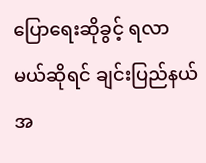ပြောရေးဆိုခွင့် ရလာမယ်ဆိုရင် ချင်းပြည်နယ် အ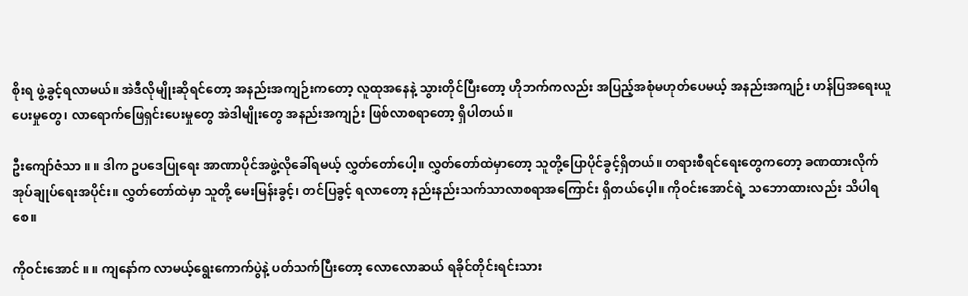စိုးရ ဖွဲ့ခွင့်ရလာမယ်။ အဲဒီလိုမျိုးဆိုရင်တော့ အနည်းအကျဉ်းကတော့ လူထုအနေနဲ့ သွားတိုင်ပြီးတော့ ဟိုဘက်ကလည်း အပြည့်အစုံမဟုတ်ပေမယ့် အနည်းအကျဉ်း ဟန်ပြအရေးယူပေးမှုတွေ၊ လာရောက်ဖြေရှင်းပေးမှုတွေ အဲဒါမျိုးတွေ အနည်းအကျဉ်း ဖြစ်လာစရာတော့ ရှိပါတယ်။

ဦးကျော်ဇံသာ ။ ။ ဒါက ဥပဒေပြုရေး အာဏာပိုင်အဖွဲ့လိုခေါ်ရမယ့် လွှတ်တော်ပေါ့။ လွှတ်တော်ထဲမှာတော့ သူတို့ပြောပိုင်ခွင့်ရှိတယ်။ တရားစီရင်ရေးတွေကတော့ ခဏထားလိုက် အုပ်ချုပ်ရေးအပိုင်း။ လွှတ်တော်ထဲမှာ သူတို့ မေးမြန်းခွင့်၊ တင်ပြခွင့် ရလာတော့ နည်းနည်းသက်သာလာစရာအကြောင်း ရှိတယ်ပေ့ါ။ ကိုဝင်းအောင်ရဲ့ သဘောထားလည်း သိပါရစေ။

ကိုဝင်းအောင် ။ ။ ကျနော်က လာမယ့်ရွေးကောက်ပွဲနဲ့ ပတ်သက်ပြီးတော့ လောလောဆယ် ရခိုင်တိုင်းရင်းသား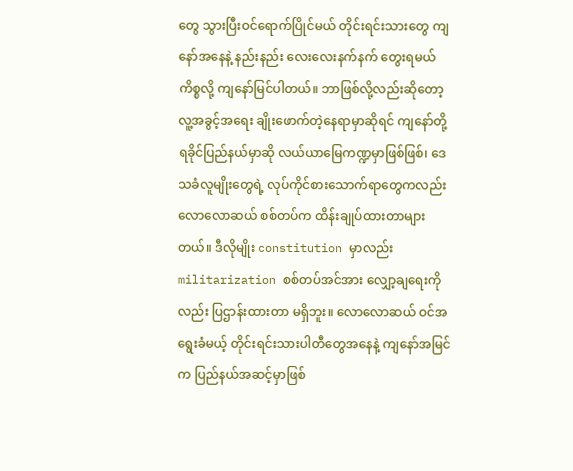တွေ သွားပြီးဝင်ရောက်ပြိုင်မယ် တိုင်းရင်းသားတွေ ကျနော်အနေနဲ့ နည်းနည်း လေးလေးနက်နက် တွေးရမယ်ကိစ္စလို့ ကျနော်မြင်ပါတယ်။ ဘာဖြစ်လို့လည်းဆိုတော့ လူ့အခွင့်အရေး ချိုးဖောက်တဲ့နေရာမှာဆိုရင် ကျနော်တို့ ရခိုင်ပြည်နယ်မှာဆို လယ်ယာမြေကဏ္ဍမှာဖြစ်ဖြစ်၊ ဒေသခံလူမျိုးတွေရဲ့ လုပ်ကိုင်စားသောက်ရာတွေကလည်း လောလောဆယ် စစ်တပ်က ထိန်းချုပ်ထားတာများတယ်။ ဒီလိုမျိုး constitution မှာလည်း militarization စစ်တပ်အင်အား လျှော့ချရေးကိုလည်း ပြဌာန်းထားတာ မရှိဘူး။ လောလောဆယ် ဝင်အရွေးခံမယ့် တိုင်းရင်းသားပါတီတွေအနေနဲ့ ကျနော်အမြင်က ပြည်နယ်အဆင့်မှာဖြစ်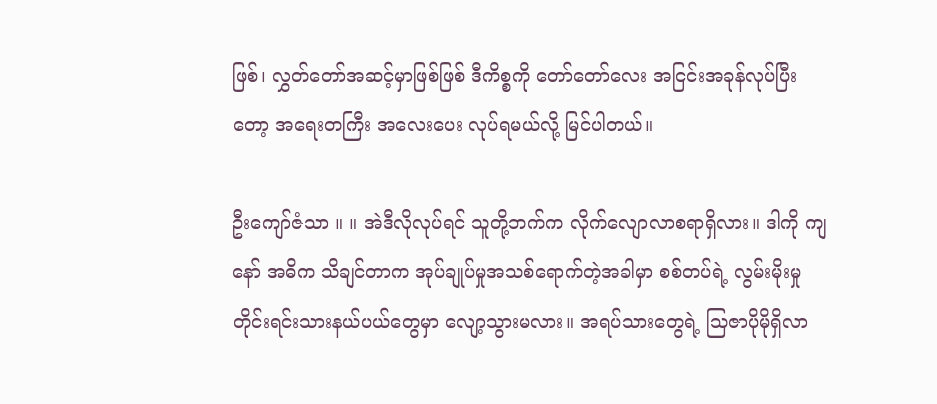ဖြစ်၊ လွှတ်တော်အဆင့်မှာဖြစ်ဖြစ် ဒီကိစ္စကို တော်တော်လေး အငြင်းအခုန်လုပ်ပြီးတော့ အရေးတကြီး အလေးပေး လုပ်ရမယ်လို့ မြင်ပါတယ်။

ဦးကျော်ဇံသာ ။ ။ အဲဒီလိုလုပ်ရင် သူတို့ဘက်က လိုက်လျောလာစရာရှိလား။ ဒါကို ကျနော် အဓိက သိချင်တာက အုပ်ချုပ်မှုအသစ်ရောက်တဲ့အခါမှာ စစ်တပ်ရဲ့ လွမ်းမိုးမှု တိုင်းရင်းသားနယ်ပယ်တွေမှာ လျော့သွားမလား။ အရပ်သားတွေရဲ့ သြဇာပိုမိုရှိလာ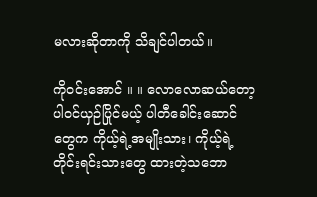မလားဆိုတာကို သိချင်ပါတယ်။

ကိုဝင်းအောင် ။ ။ လောလောဆယ်တော့ ပါဝင်ယှဉ်ပြိုင်မယ့် ပါတီခေါင်းဆောင်တွေက ကိုယ့်ရဲ့အမျိုးသား၊ ကိုယ့်ရဲ့တိုင်းရင်းသားတွေ ထားတဲ့သဘော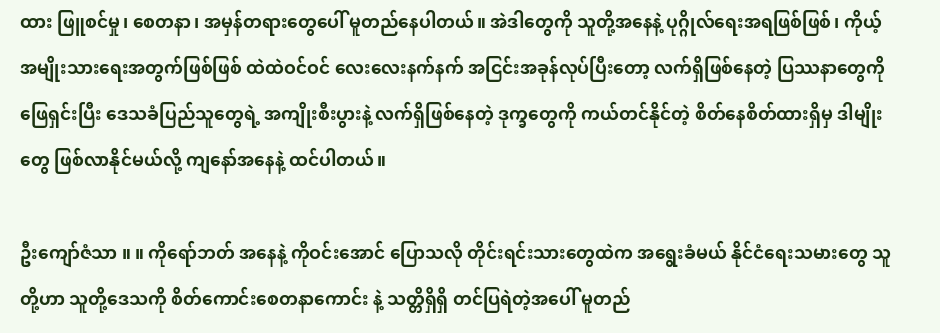ထား ဖြူစင်မှု၊ စေတနာ၊ အမှန်တရားတွေပေါ် မူတည်နေပါတယ်။ အဲဒါတွေကို သူတို့အနေနဲ့ ပုဂ္ဂိုလ်ရေးအရဖြစ်ဖြစ်၊ ကိုယ့်အမျိုးသားရေးအတွက်ဖြစ်ဖြစ် ထဲထဲဝင်ဝင် လေးလေးနက်နက် အငြင်းအခုန်လုပ်ပြီးတော့ လက်ရှိဖြစ်နေတဲ့ ပြဿနာတွေကို ဖြေရှင်းပြီး ဒေသခံပြည်သူတွေရဲ့ အကျိုးစီးပွားနဲ့ လက်ရှိဖြစ်နေတဲ့ ဒုက္ခတွေကို ကယ်တင်နိုင်တဲ့ စိတ်နေစိတ်ထားရှိမှ ဒါမျိုးတွေ ဖြစ်လာနိုင်မယ်လို့ ကျနော်အနေနဲ့ ထင်ပါတယ်။

ဦးကျော်ဇံသာ ။ ။ ကိုရော်ဘတ် အနေနဲ့ ကိုဝင်းအောင် ပြောသလို တိုင်းရင်းသားတွေထဲက အရွေးခံမယ် နိုင်ငံရေးသမားတွေ သူတို့ဟာ သူတို့ဒေသကို စိတ်ကောင်းစေတနာကောင်း နဲ့ သတ္တိရှိရှိ တင်ပြရဲတဲ့အပေါ် မူတည်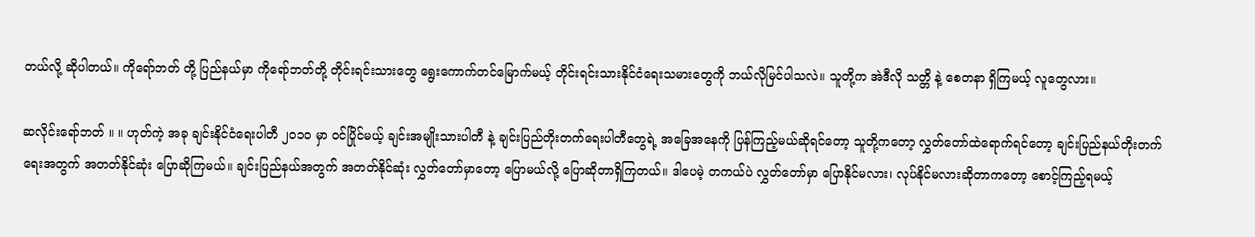တယ်လို့ ဆိုပါတယ်။ ကိုရော်ဘတ် တို့ ပြည်နယ်မှာ ကိုရော်ဘတ်တို့ တိုင်းရင်းသားတွေ ရွေးကောက်တင်မြောက်မယ့် တိုင်းရင်းသားနိုင်ငံရေးသမားတွေကို ဘယ်လိုမြင်ပါသလဲ။ သူတို့က အဲဒီလို သတ္တိ နဲ့ စေတနာ ရှိကြမယ့် လူတွေလား။

ဆလိုင်းရော်ဘတ် ။ ။ ဟုတ်ကဲ့ အခု ချင်းနိုင်ငံရေးပါတီ ၂၀၁၀ မှာ ဝင်ပြိုင်မယ့် ချင်းအမျိုးသားပါတီ နဲ့ ချင်းပြည်တိုးတက်ရေးပါတီတွေရဲ့ အခြေအနေကို ပြန်ကြည့်မယ်ဆိုရင်တော့ သူတို့ကတော့ လွှတ်တော်ထဲရောက်ရင်တော့ ချင်းပြည်နယ်တိုးတက်ရေးအတွက် အတတ်နိုင်ဆုံး ပြောဆိုကြမယ်။ ချင်းပြည်နယ်အတွက် အတတ်နိုင်ဆုံး လွှတ်တော်မှာတော့ ပြောမယ်လို့ ပြောဆိုတာရှိကြတယ်။ ဒါပေမဲ့ တကယ်ပဲ လွှတ်တော်မှာ ပြောနိုင်မလား၊ လုပ်နိုင်မလားဆိုတာကတော့ စောင့်ကြည့်ရမယ့်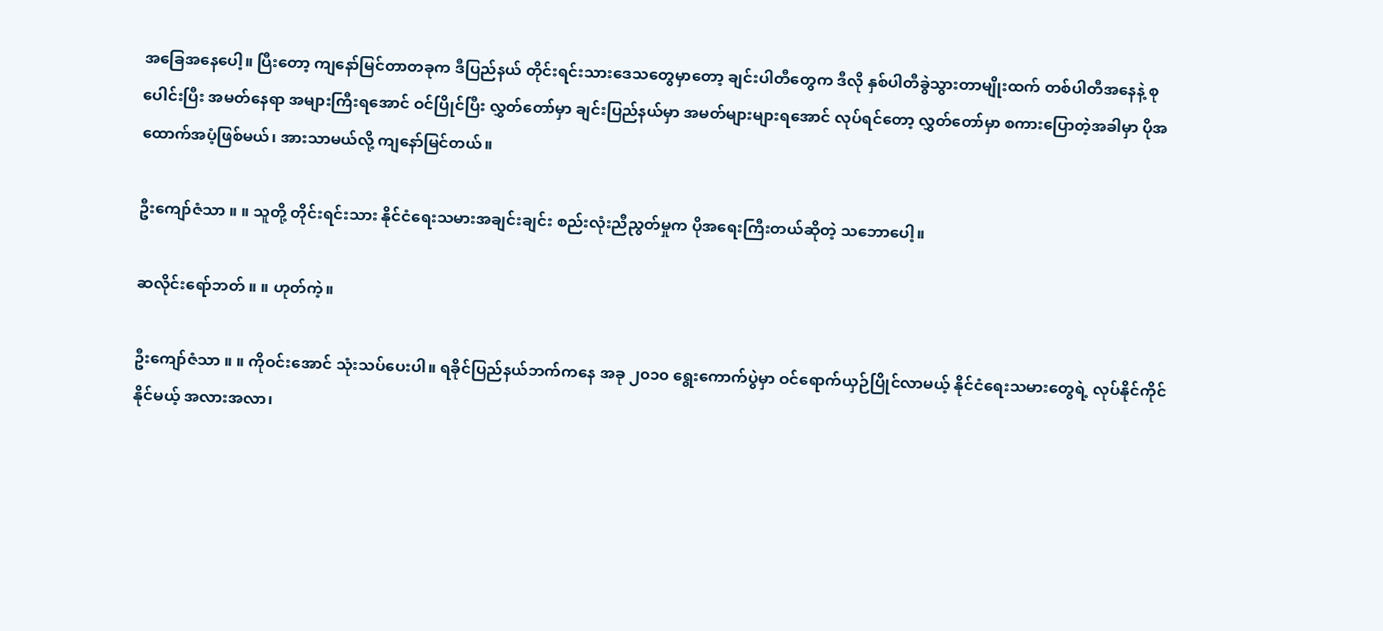အခြေအနေပေါ့။ ပြီးတော့ ကျနော်မြင်တာတခုက ဒီပြည်နယ် တိုင်းရင်းသားဒေသတွေမှာတော့ ချင်းပါတီတွေက ဒီလို နှစ်ပါတီခွဲသွားတာမျိုးထက် တစ်ပါတီအနေနဲ့ စုပေါင်းပြီး အမတ်နေရာ အများကြီးရအောင် ဝင်ပြိုင်ပြီး လွှတ်တော်မှာ ချင်းပြည်နယ်မှာ အမတ်များများရအောင် လုပ်ရင်တော့ လွှတ်တော်မှာ စကားပြောတဲ့အခါမှာ ပိုအထောက်အပံ့ဖြစ်မယ်၊ အားသာမယ်လို့ ကျနော်မြင်တယ်။

ဦးကျော်ဇံသာ ။ ။ သူတို့ တိုင်းရင်းသား နိုင်ငံရေးသမားအချင်းချင်း စည်းလုံးညီညွတ်မှုက ပိုအရေးကြီးတယ်ဆိုတဲ့ သဘောပေါ့။

ဆလိုင်းရော်ဘတ် ။ ။ ဟုတ်ကဲ့။

ဦးကျော်ဇံသာ ။ ။ ကိုဝင်းအောင် သုံးသပ်ပေးပါ။ ရခိုင်ပြည်နယ်ဘက်ကနေ အခု ၂၀၁၀ ရွေးကောက်ပွဲမှာ ဝင်ရောက်ယှဉ်ပြိုင်လာမယ့် နိုင်ငံရေးသမားတွေရဲ့ လုပ်နိုင်ကိုင်နိုင်မယ့် အလားအလာ၊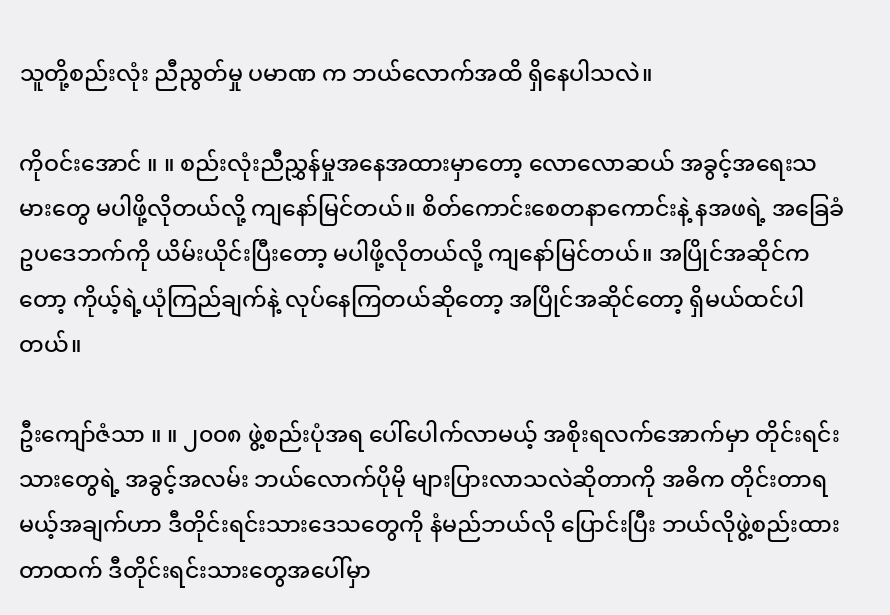သူတို့စည်းလုံး ညီညွတ်မှု ပမာဏ က ဘယ်လောက်အထိ ရှိနေပါသလဲ။

ကိုဝင်းအောင် ။ ။ စည်းလုံးညီညွှန်မှုအနေအထားမှာတော့ လောလောဆယ် အခွင့်အရေးသမားတွေ မပါဖို့လိုတယ်လို့ ကျနော်မြင်တယ်။ စိတ်ကောင်းစေတနာကောင်းနဲ့ နအဖရဲ့ အခြေခံဥပဒေဘက်ကို ယိမ်းယိုင်းပြီးတော့ မပါဖို့လိုတယ်လို့ ကျနော်မြင်တယ်။ အပြိုင်အဆိုင်ကတော့ ကိုယ့်ရဲ့ယုံကြည်ချက်နဲ့ လုပ်နေကြတယ်ဆိုတော့ အပြိုင်အဆိုင်တော့ ရှိမယ်ထင်ပါတယ်။

ဦးကျော်ဇံသာ ။ ။ ၂၀၀၈ ဖွဲ့စည်းပုံအရ ပေါ်ပေါက်လာမယ့် အစိုးရလက်အောက်မှာ တိုင်းရင်းသားတွေရဲ့ အခွင့်အလမ်း ဘယ်လောက်ပိုမို များပြားလာသလဲဆိုတာကို အဓိက တိုင်းတာရမယ့်အချက်ဟာ ဒီတိုင်းရင်းသားဒေသတွေကို နံမည်ဘယ်လို ပြောင်းပြီး ဘယ်လိုဖွဲ့စည်းထားတာထက် ဒီတိုင်းရင်းသားတွေအပေါ်မှာ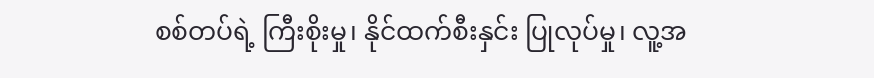စစ်တပ်ရဲ့ ကြီးစိုးမှု၊ နိုင်ထက်စီးနှင်း ပြုလုပ်မှု၊ လူ့အ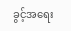ခွင့်အရေး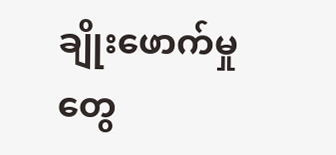ချိုးဖောက်မှုတွေ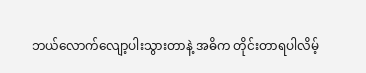ဘယ်လောက်လျော့ပါးသွားတာနဲ့ အဓိက တိုင်းတာရပါလိမ့်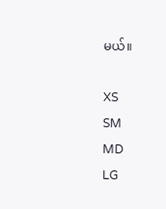မယ်။

XS
SM
MD
LG